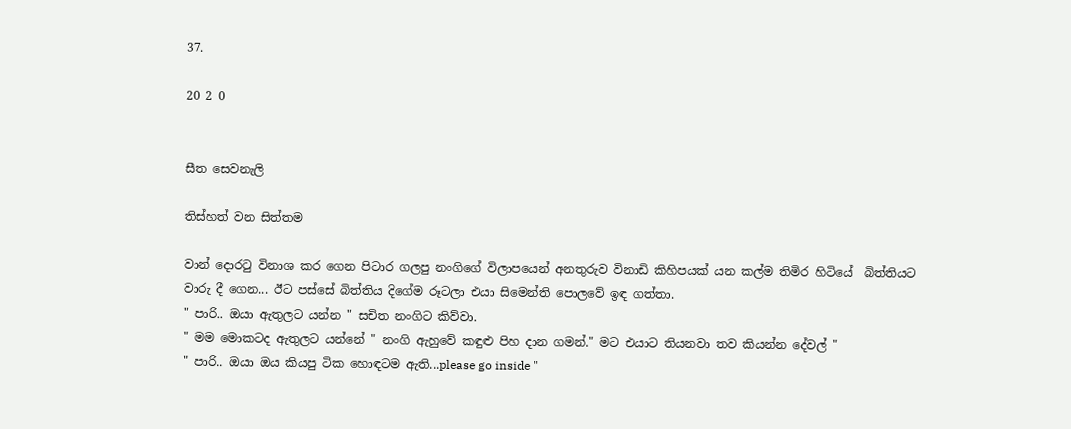37.

20 2 0


සීත සෙවනැලි

තිස්‌හත් වන සිත්තම

වාන් දොරටු විනාශ කර ගෙන පිටාර ගලපු නංගිගේ විලාපයෙන් අනතුරුව විනාඩි කිහිපයක් යන කල්ම තිමිර හිටියේ  බිත්තියට වාරු දී ගෙන... ඊට පස්සේ බිත්තිය දිගේම රූටලා එයා සිමෙන්ති පොලවේ ඉඳ ගත්තා.
" පාරි.. ඔයා ඇතුලට යන්න " සචිත නංගිට කිව්වා.
" මම මොකටද ඇතුලට යන්නේ " නංගි ඇහුවේ කඳුළු පිහ දාන ගමන්." මට එයාට තියනවා තව කියන්න දේවල් "
" පාරි.. ඔයා ඔය කියපු ටික හොඳටම ඇති...please go inside "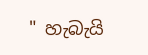" හැබැයි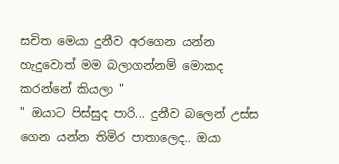සචිත මෙයා දුනීව අරගෙන යන්න හැදුවොත් මම බලාගන්නම් මොකද කරන්නේ කියලා "
" ඔයාට පිස්සුද පාරි... දුනීව බලෙන් උස්ස ගෙන යන්න තිමිර පාතාලෙද.. ඔයා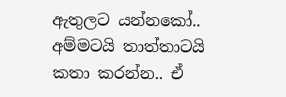ඇතුලට යන්නකෝ.. අම්මටයි තාත්තාටයි කතා කරන්න.. ඒ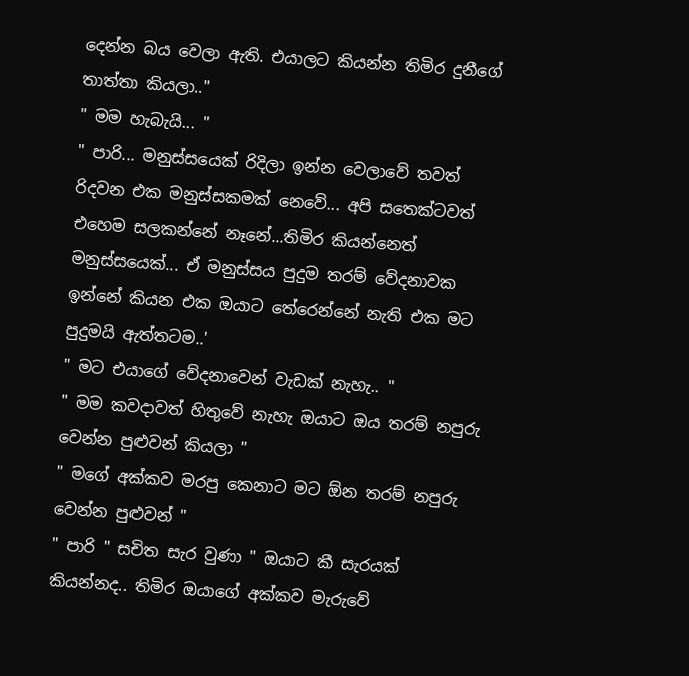දෙන්න බය වෙලා ඇති. එයාලට කියන්න තිමිර දුනීගේ තාත්තා කියලා.."
" මම හැබැයි... "
" පාරි... මනුස්සයෙක් රිදිලා ඉන්න වෙලාවේ තවත් රිදවන එක මනුස්සකමක් නෙවේ... අපි සතෙක්ටවත් එහෙම සලකන්නේ නෑනේ...තිමිර කියන්නෙත් මනුස්සයෙක්... ඒ මනුස්සය පුදුම තරම් වේදනාවක ඉන්නේ කියන එක ඔයාට තේරෙන්නේ නැති එක මට පුදුමයි ඇත්තටම..'
" මට එයාගේ වේදනාවෙන් වැඩක් නැහැ.. "
" මම කවදාවත් හිතුවේ නැහැ ඔයාට ඔය තරම් නපුරු වෙන්න පුළුවන් කියලා "
" මගේ අක්කව මරපු කෙනාට මට ඕන තරම් නපුරු වෙන්න පුළුවන් "
" පාරි " සචිත සැර වුණා " ඔයාට කී සැරයක් කියන්නද.. තිමිර ඔයාගේ අක්කව මැරුවේ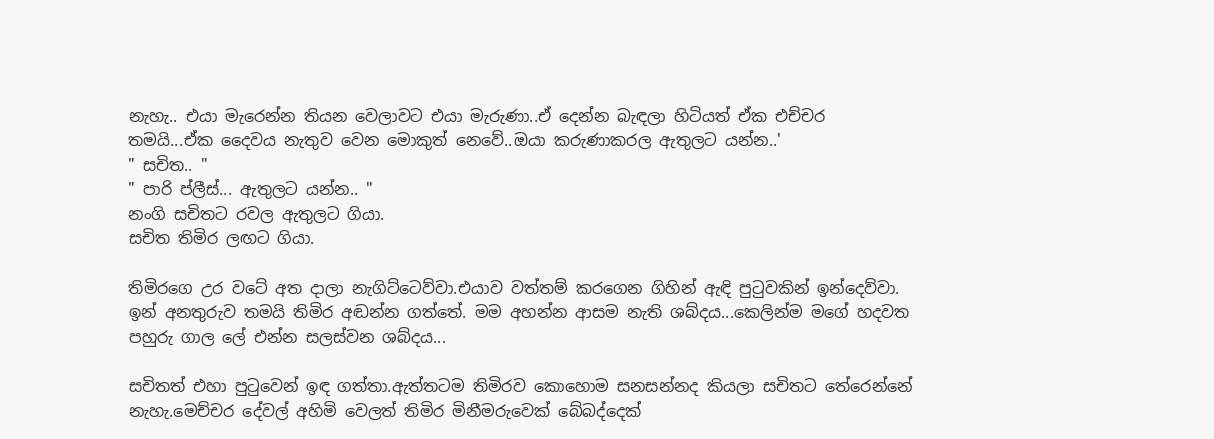නැහැ.. එයා මැරෙන්න තියන වෙලාවට එයා මැරුණා..ඒ දෙන්න බැඳලා හිටියත් ඒක එච්චර තමයි...ඒක දෛවය නැතුව වෙන මොකුත් නෙවේ..ඔයා කරුණාකරල ඇතුලට යන්න..'
" සචිත.. "
" පාරි ප්ලීස්... ඇතුලට යන්න.. "
නංගි සචිතට රවල ඇතුලට ගියා.
සචිත තිමිර ලඟට ගියා.

තිමිරගෙ උර වටේ අත දාලා නැගිට්ටෙව්වා.එයාව වත්තම් කරගෙන ගිහින් ඇඳි පුටුවකින් ඉන්දෙව්වා.
ඉන් අනතුරුව තමයි තිමිර අඬන්න ගත්තේ. මම අහන්න ආසම නැති ශබ්දය...කෙලින්ම මගේ හදවත පහුරු ගාල ලේ එන්න සලස්වන ශබ්දය...

සචිතත් එහා පුටුවෙන් ඉඳ ගත්තා.ඇත්තටම තිමිරව කොහොම සනසන්නද කියලා සචිතට තේරෙන්නේ නැහැ.මෙච්චර දේවල් අහිමි වෙලත් තිමිර මිනීමරුවෙක් බේබද්දෙක්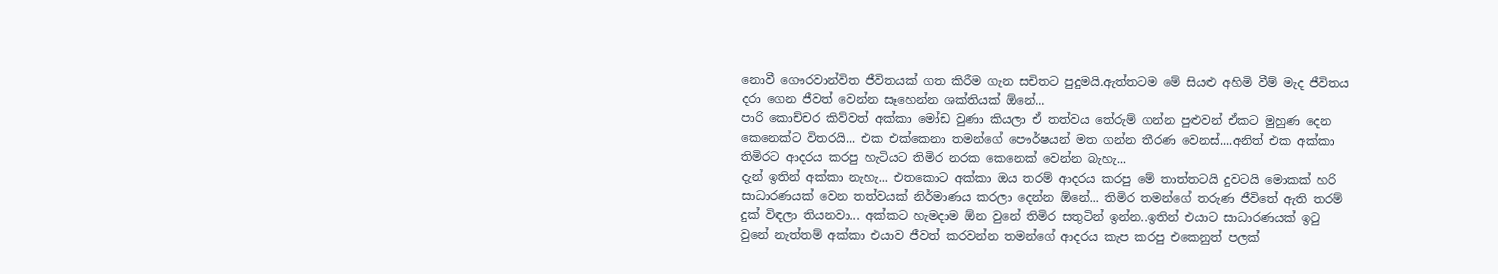නොවී ගෞරවාන්විත ජීවිතයක් ගත කිරීම ගැන සචිතට පුදුමයි.ඇත්තටම මේ සියළු අහිමි වීම් මැද ජීවිතය දරා ගෙන ජීවත් වෙන්න සෑහෙන්න ශක්තියක් ඕනේ...
පාරි කොච්චර කිව්වත් අක්කා මෝඩ වුණා කියලා ඒ තත්වය තේරුම් ගන්න පුළුවන් ඒකට මුහුණ දෙන කෙනෙක්ට විතරයි... එක එක්කෙනා තමන්ගේ පෞර්ෂයන් මත ගන්න තීරණ වෙනස්....අනිත් එක අක්කා තිමිරට ආදරය කරපු හැටියට තිමිර නරක කෙනෙක් වෙන්න බැහැ...
දැන් ඉතින් අක්කා නැහැ... එතකොට අක්කා ඔය තරම් ආදරය කරපු මේ තාත්තටයි දුවටයි මොකක් හරි සාධාරණයක් වෙන තත්වයක් නිර්මාණය කරලා දෙන්න ඕනේ... තිමිර තමන්ගේ තරුණ ජීවිතේ ඇති තරම් දුක් විඳලා තියනවා... අක්කට හැමදාම ඕන වුනේ තිමිර සතුටින් ඉන්න..ඉතින් එයාට සාධාරණයක් ඉටු වුනේ නැත්තම් අක්කා එයාව ජීවත් කරවන්න තමන්ගේ ආදරය කැප කරපු එකෙනුත් පලක්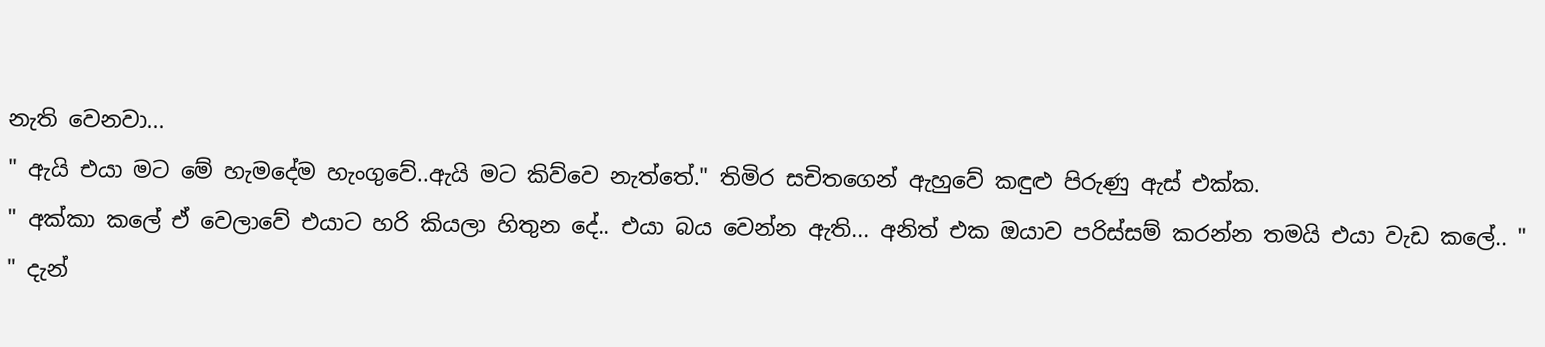නැති වෙනවා...
" ඇයි එයා මට මේ හැමදේම හැංගුවේ..ඇයි මට කිව්වෙ නැත්තේ." තිමිර සචිතගෙන් ඇහුවේ කඳුළු පිරුණු ඇස් එක්ක.
" අක්කා කලේ ඒ වෙලාවේ එයාට හරි කියලා හිතුන දේ.. එයා බය වෙන්න ඇති... අනිත් එක ඔයාව පරිස්සම් කරන්න තමයි එයා වැඩ කලේ.. "
" දැන්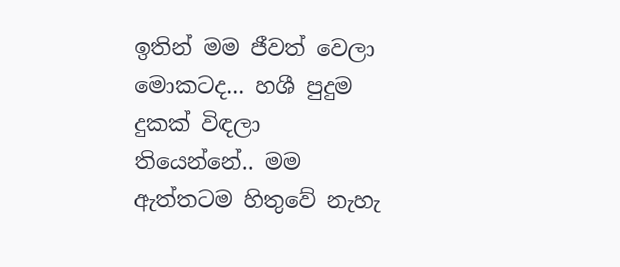ඉතින් මම ජීවත් වෙලා මොකටද... හශී පුදුම දුකක් විඳලා තියෙන්නේ.. මම ඇත්තටම හිතුවේ නැහැ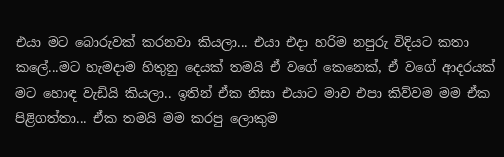එයා මට බොරුවක් කරනවා කියලා... එයා එදා හරිම නපුරු විදියට කතා කලේ...මට හැමදාම හිතුනු දෙයක් තමයි ඒ වගේ කෙනෙක්, ඒ වගේ ආදරයක් මට හොඳ වැඩියි කියලා.. ඉතින් ඒක නිසා එයාට මාව එපා කිව්වම මම ඒක පිළිගත්තා... ඒක තමයි මම කරපු ලොකුම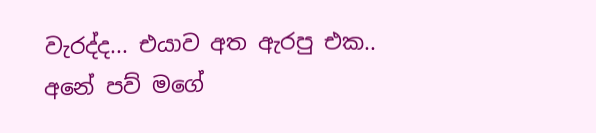වැරද්ද... එයාව අත ඇරපු එක.. අනේ පව් මගේ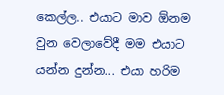කෙල්ල.. එයාට මාව ඕනම වුන වෙලාවේදී මම එයාට යන්න දුන්න... එයා හරිම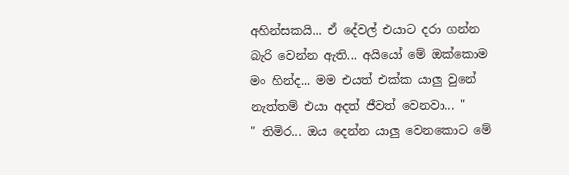අහින්සකයි... ඒ දේවල් එයාට දරා ගන්න බැරි වෙන්න ඇති... අයියෝ මේ ඔක්කොම මං හින්ද... මම එයත් එක්ක යාලු වුනේ නැත්තම් එයා අදත් ජීවත් වෙනවා... "
" තිමිර... ඔය දෙන්න යාලු වෙනකොට මේ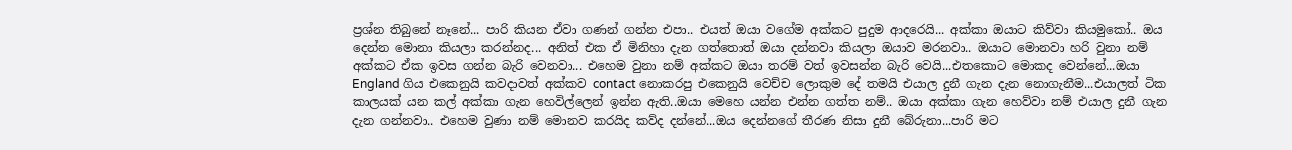ප්‍රශ්න තිබුනේ නෑනේ... පාරි කියන ඒවා ගණන් ගන්න එපා.. එයත් ඔයා වගේම අක්කට පුදුම ආදරෙයි... අක්කා ඔයාට කිව්වා කියමුකෝ.. ඔය දෙන්න මොනා කියලා කරන්නද... අනිත් එක ඒ මිනිහා දැන ගත්තොත් ඔයා දන්නවා කියලා ඔයාව මරනවා.. ඔයාට මොනවා හරි වුනා නම් අක්කට ඒක ඉවස ගන්න බැරි වෙනවා... එහෙම වුනා නම් අක්කට ඔයා තරම් වත් ඉවසන්න බැරි වෙයි...එතකොට මොකද වෙන්නේ...ඔයා England ගිය එකෙනුයි කවදාවත් අක්කව contact නොකරපු එකෙනුයි වෙච්ච ලොකුම දේ තමයි එයාල දුනී ගැන දැන නොගැනීම...එයාලත් ටික කාලයක් යන කල් අක්කා ගැන හෙවිල්ලෙන් ඉන්න ඇති..ඔයා මෙහෙ යන්න එන්න ගත්ත නම්.. ඔයා අක්කා ගැන හෙව්වා නම් එයාල දුනී ගැන දැන ගන්නවා.. එහෙම වුණා නම් මොනව කරයිද කව්ද දන්නේ...ඔය දෙන්නගේ තීරණ නිසා දුනී බේරුනා...පාරි මට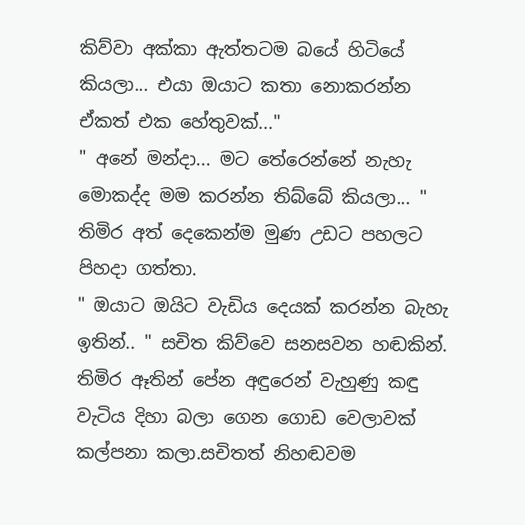කිව්වා අක්කා ඇත්තටම බයේ හිටියේ කියලා... එයා ඔයාට කතා නොකරන්න ඒකත් එක හේතුවක්..."
" අනේ මන්දා... මට තේරෙන්නේ නැහැ මොකද්ද මම කරන්න තිබ්බේ කියලා... "
තිමිර අත් දෙකෙන්ම මුණ උඩට පහලට පිහදා ගත්තා.
" ඔයාට ඔයිට වැඩිය දෙයක් කරන්න බැහැ ඉතින්.. " සචිත කිව්වෙ සනසවන හඬකින්.
තිමිර ඈතින් පේන අඳුරෙන් වැහුණු කඳු වැටිය දිහා බලා ගෙන ගොඩ වෙලාවක් කල්පනා කලා.සචිතත් නිහඬවම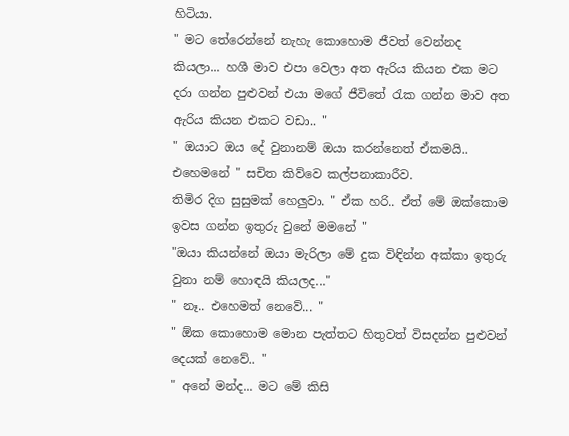හිටියා.
" මට තේරෙන්නේ නැහැ කොහොම ජීවත් වෙන්නද කියලා... හශී මාව එපා වෙලා අත ඇරිය කියන එක මට දරා ගන්න පුළුවන් එයා මගේ ජීවිතේ රැක ගන්න මාව අත ඇරිය කියන එකට වඩා.. "
" ඔයාට ඔය දේ වුනානම් ඔයා කරන්නෙත් ඒකමයි.. එහෙමනේ " සචිත කිව්වෙ කල්පනාකාරීව.
තිමිර දිග සුසුමක් හෙලුවා. " ඒක හරි.. ඒත් මේ ඔක්කොම ඉවස ගන්න ඉතුරු වුනේ මමනේ "
"ඔයා කියන්නේ ඔයා මැරිලා මේ දුක විඳින්න අක්කා ඉතුරු වුනා නම් හොඳයි කියලද..."
" නෑ.. එහෙමත් නෙවේ... "
" ඕක කොහොම මොන පැත්තට හිතුවත් විසදන්න පුළුවන් දෙයක් නෙවේ.. "
" අනේ මන්ද... මට මේ කිසි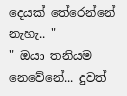දෙයක් තේරෙන්නේ නැහැ.. "
" ඔයා තනියම නෙවේනේ... දුවත්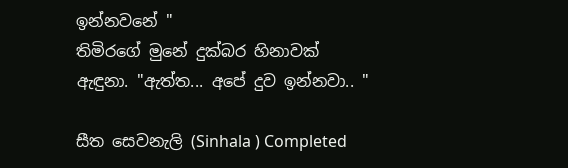ඉන්නවනේ "
තිමිරගේ මුනේ දුක්බර හිනාවක් ඇඳුනා. "ඇත්ත... අපේ දුව ඉන්නවා.. "

සීත සෙවනැලි (Sinhala ) Completed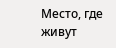Место, где живут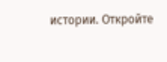истории. Откройте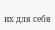их для себя